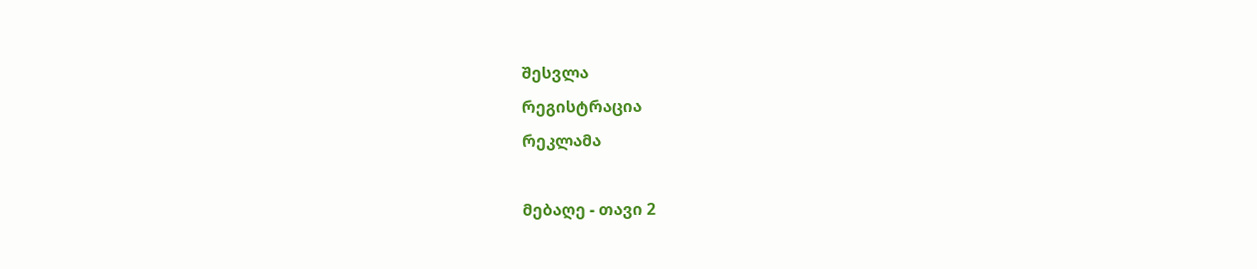შესვლა
რეგისტრაცია
რეკლამა

მებაღე - თავი 2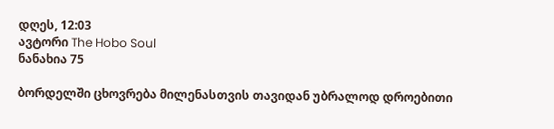დღეს, 12:03
ავტორი The Hobo Soul
ნანახია 75

ბორდელში ცხოვრება მილენასთვის თავიდან უბრალოდ დროებითი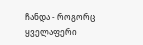ჩანდა - როგორც ყველაფერი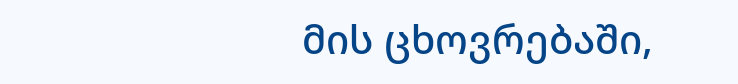მის ცხოვრებაში,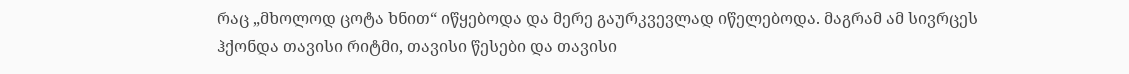რაც „მხოლოდ ცოტა ხნით“ იწყებოდა და მერე გაურკვევლად იწელებოდა. მაგრამ ამ სივრცეს ჰქონდა თავისი რიტმი, თავისი წესები და თავისი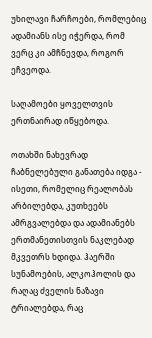უხილავი ჩარჩოები, რომლებიც ადამიანს ისე იჭერდა, რომ ვერც კი ამჩნევდა, როგორ ეჩვეოდა.

საღამოები ყოველთვის ერთნაირად იწყებოდა.

ოთახში ნახევრად ჩაბნელებული განათება იდგა - ისეთი, რომელიც რეალობას არბილებდა, კუთხეებს ამრგვალებდა და ადამიანებს ერთმანეთისთვის ნაკლებად მკვეთრს ხდიდა. ჰაერში სუნამოების, ალკოჰოლის და რაღაც ძველის ნაზავი ტრიალებდა, რაც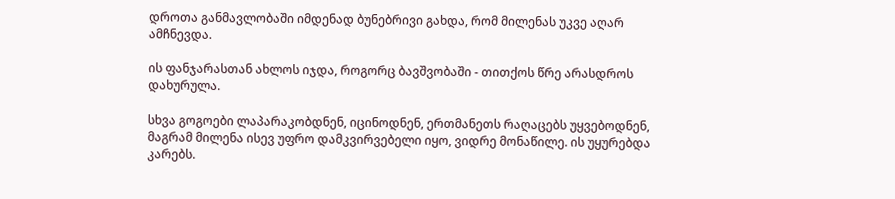დროთა განმავლობაში იმდენად ბუნებრივი გახდა, რომ მილენას უკვე აღარ ამჩნევდა.

ის ფანჯარასთან ახლოს იჯდა, როგორც ბავშვობაში - თითქოს წრე არასდროს დახურულა.

სხვა გოგოები ლაპარაკობდნენ, იცინოდნენ, ერთმანეთს რაღაცებს უყვებოდნენ, მაგრამ მილენა ისევ უფრო დამკვირვებელი იყო, ვიდრე მონაწილე. ის უყურებდა კარებს.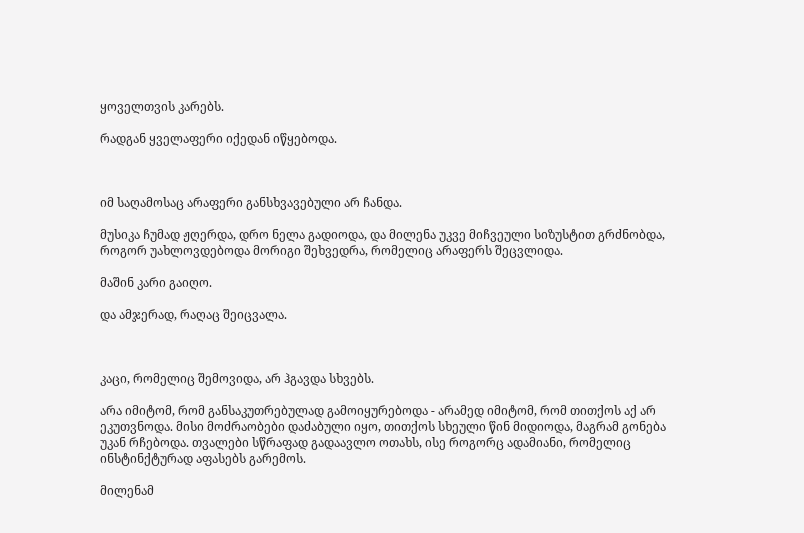ყოველთვის კარებს.

რადგან ყველაფერი იქედან იწყებოდა.



იმ საღამოსაც არაფერი განსხვავებული არ ჩანდა.

მუსიკა ჩუმად ჟღერდა, დრო ნელა გადიოდა, და მილენა უკვე მიჩვეული სიზუსტით გრძნობდა, როგორ უახლოვდებოდა მორიგი შეხვედრა, რომელიც არაფერს შეცვლიდა.

მაშინ კარი გაიღო.

და ამჯერად, რაღაც შეიცვალა.



კაცი, რომელიც შემოვიდა, არ ჰგავდა სხვებს.

არა იმიტომ, რომ განსაკუთრებულად გამოიყურებოდა - არამედ იმიტომ, რომ თითქოს აქ არ ეკუთვნოდა. მისი მოძრაობები დაძაბული იყო, თითქოს სხეული წინ მიდიოდა, მაგრამ გონება უკან რჩებოდა. თვალები სწრაფად გადაავლო ოთახს, ისე როგორც ადამიანი, რომელიც ინსტინქტურად აფასებს გარემოს.

მილენამ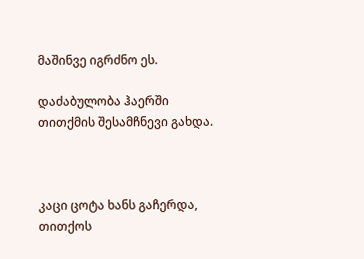მაშინვე იგრძნო ეს.

დაძაბულობა ჰაერში თითქმის შესამჩნევი გახდა.



კაცი ცოტა ხანს გაჩერდა, თითქოს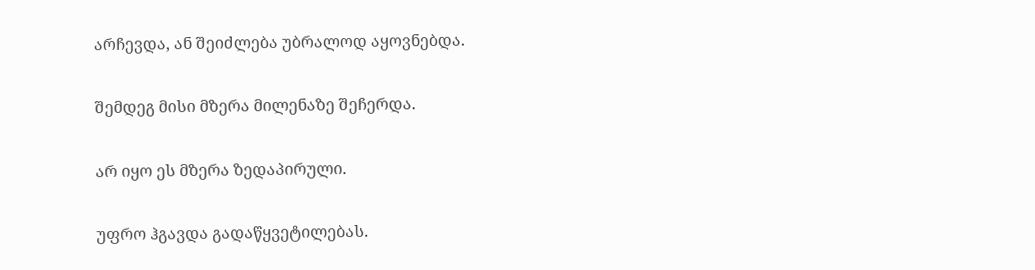არჩევდა, ან შეიძლება უბრალოდ აყოვნებდა.

შემდეგ მისი მზერა მილენაზე შეჩერდა.

არ იყო ეს მზერა ზედაპირული.

უფრო ჰგავდა გადაწყვეტილებას.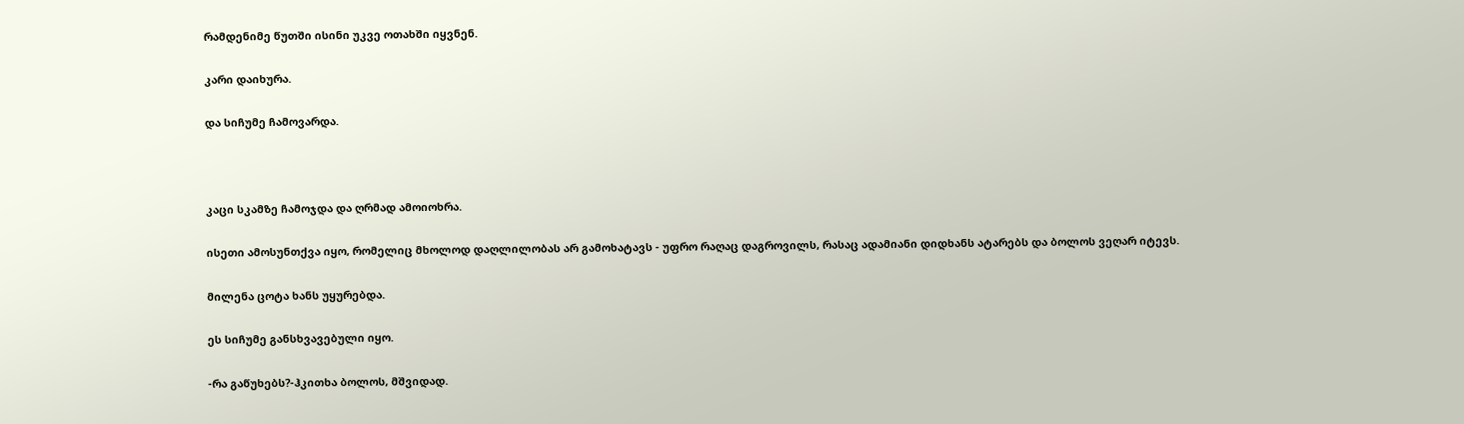რამდენიმე წუთში ისინი უკვე ოთახში იყვნენ.

კარი დაიხურა.

და სიჩუმე ჩამოვარდა.



კაცი სკამზე ჩამოჯდა და ღრმად ამოიოხრა.

ისეთი ამოსუნთქვა იყო, რომელიც მხოლოდ დაღლილობას არ გამოხატავს - უფრო რაღაც დაგროვილს, რასაც ადამიანი დიდხანს ატარებს და ბოლოს ვეღარ იტევს.

მილენა ცოტა ხანს უყურებდა.

ეს სიჩუმე განსხვავებული იყო.

-რა გაწუხებს?-ჰკითხა ბოლოს, მშვიდად.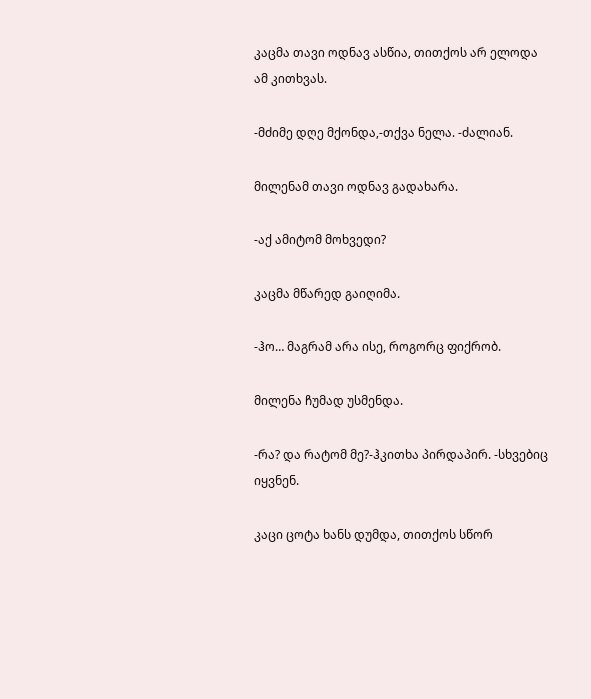კაცმა თავი ოდნავ ასწია, თითქოს არ ელოდა ამ კითხვას.

-მძიმე დღე მქონდა,-თქვა ნელა. -ძალიან.

მილენამ თავი ოდნავ გადახარა.

-აქ ამიტომ მოხვედი?

კაცმა მწარედ გაიღიმა.

-ჰო… მაგრამ არა ისე, როგორც ფიქრობ.

მილენა ჩუმად უსმენდა.

-რა? და რატომ მე?-ჰკითხა პირდაპირ. -სხვებიც იყვნენ.

კაცი ცოტა ხანს დუმდა, თითქოს სწორ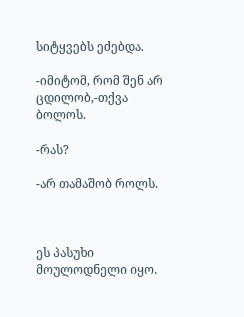სიტყვებს ეძებდა.

-იმიტომ, რომ შენ არ ცდილობ,-თქვა ბოლოს.

-რას?

-არ თამაშობ როლს.



ეს პასუხი მოულოდნელი იყო.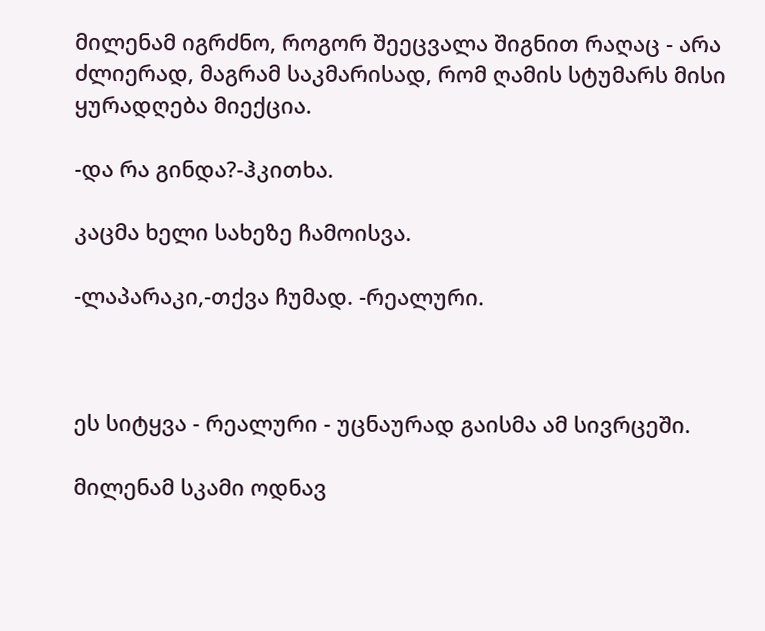მილენამ იგრძნო, როგორ შეეცვალა შიგნით რაღაც - არა ძლიერად, მაგრამ საკმარისად, რომ ღამის სტუმარს მისი ყურადღება მიექცია.

-და რა გინდა?-ჰკითხა.

კაცმა ხელი სახეზე ჩამოისვა.

-ლაპარაკი,-თქვა ჩუმად. -რეალური.



ეს სიტყვა - რეალური - უცნაურად გაისმა ამ სივრცეში.

მილენამ სკამი ოდნავ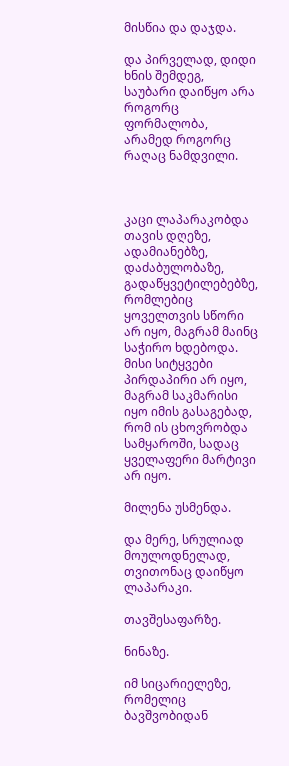მისწია და დაჯდა.

და პირველად, დიდი ხნის შემდეგ, საუბარი დაიწყო არა როგორც ფორმალობა, არამედ როგორც რაღაც ნამდვილი.



კაცი ლაპარაკობდა თავის დღეზე, ადამიანებზე, დაძაბულობაზე, გადაწყვეტილებებზე, რომლებიც ყოველთვის სწორი არ იყო, მაგრამ მაინც საჭირო ხდებოდა. მისი სიტყვები პირდაპირი არ იყო, მაგრამ საკმარისი იყო იმის გასაგებად, რომ ის ცხოვრობდა სამყაროში, სადაც ყველაფერი მარტივი არ იყო.

მილენა უსმენდა.

და მერე, სრულიად მოულოდნელად, თვითონაც დაიწყო ლაპარაკი.

თავშესაფარზე.

ნინაზე.

იმ სიცარიელეზე, რომელიც ბავშვობიდან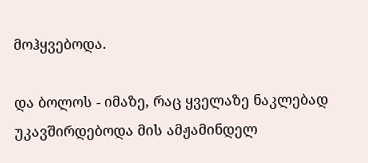მოჰყვებოდა.

და ბოლოს - იმაზე, რაც ყველაზე ნაკლებად უკავშირდებოდა მის ამჟამინდელ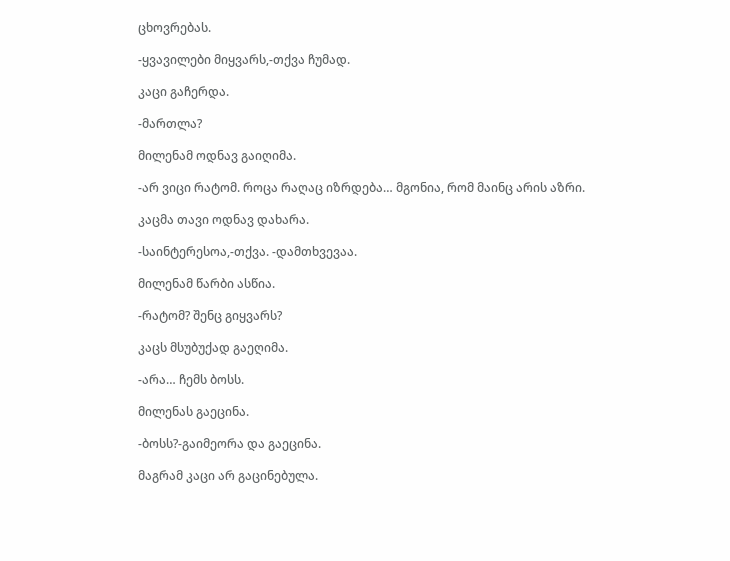ცხოვრებას.

-ყვავილები მიყვარს,-თქვა ჩუმად.

კაცი გაჩერდა.

-მართლა?

მილენამ ოდნავ გაიღიმა.

-არ ვიცი რატომ. როცა რაღაც იზრდება… მგონია, რომ მაინც არის აზრი.

კაცმა თავი ოდნავ დახარა.

-საინტერესოა,-თქვა. -დამთხვევაა.

მილენამ წარბი ასწია.

-რატომ? შენც გიყვარს?

კაცს მსუბუქად გაეღიმა.

-არა… ჩემს ბოსს.

მილენას გაეცინა.

-ბოსს?-გაიმეორა და გაეცინა.

მაგრამ კაცი არ გაცინებულა.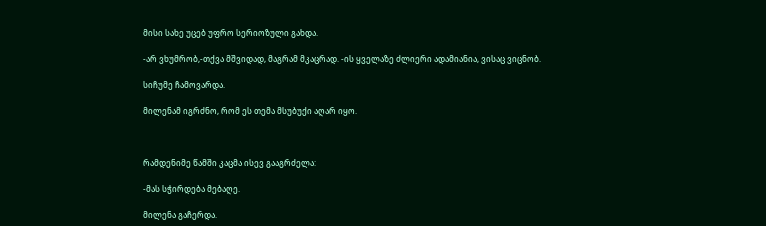მისი სახე უცებ უფრო სერიოზული გახდა.

-არ ვხუმრობ,-თქვა მშვიდად, მაგრამ მკაცრად. -ის ყველაზე ძლიერი ადამიანია, ვისაც ვიცნობ.

სიჩუმე ჩამოვარდა.

მილენამ იგრძნო, რომ ეს თემა მსუბუქი აღარ იყო.



რამდენიმე წამში კაცმა ისევ გააგრძელა:

-მას სჭირდება მებაღე.

მილენა გაჩერდა.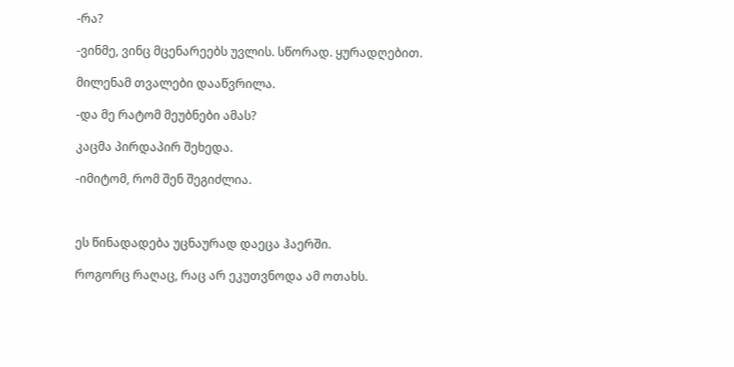-რა?

-ვინმე, ვინც მცენარეებს უვლის. სწორად. ყურადღებით.

მილენამ თვალები დააწვრილა.

-და მე რატომ მეუბნები ამას?

კაცმა პირდაპირ შეხედა.

-იმიტომ, რომ შენ შეგიძლია.



ეს წინადადება უცნაურად დაეცა ჰაერში.

როგორც რაღაც, რაც არ ეკუთვნოდა ამ ოთახს.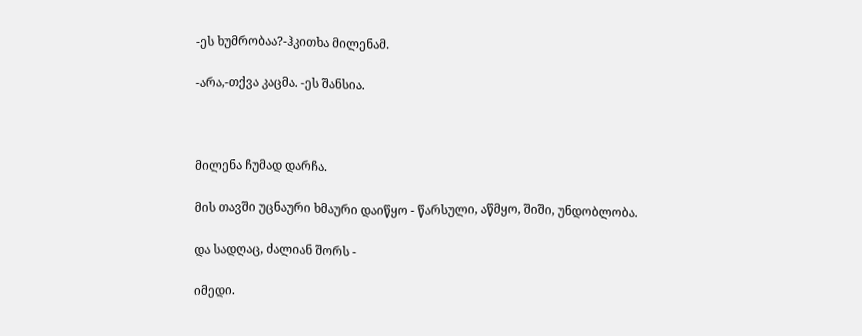-ეს ხუმრობაა?-ჰკითხა მილენამ.

-არა,-თქვა კაცმა. -ეს შანსია.



მილენა ჩუმად დარჩა.

მის თავში უცნაური ხმაური დაიწყო - წარსული, აწმყო, შიში, უნდობლობა.

და სადღაც, ძალიან შორს -

იმედი.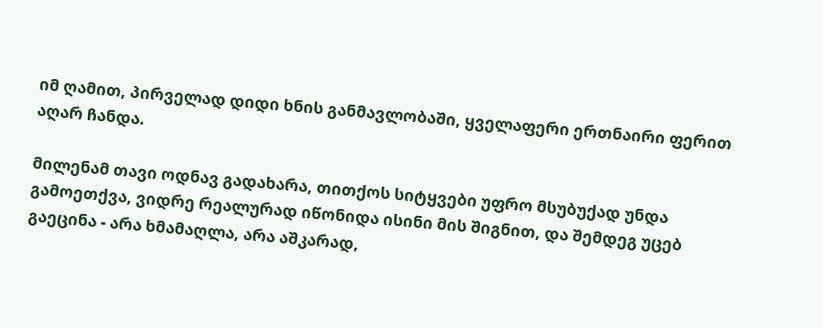იმ ღამით, პირველად დიდი ხნის განმავლობაში, ყველაფერი ერთნაირი ფერით აღარ ჩანდა.

მილენამ თავი ოდნავ გადახარა, თითქოს სიტყვები უფრო მსუბუქად უნდა გამოეთქვა, ვიდრე რეალურად იწონიდა ისინი მის შიგნით, და შემდეგ უცებ გაეცინა - არა ხმამაღლა, არა აშკარად,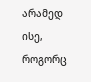არამედ ისე, როგორც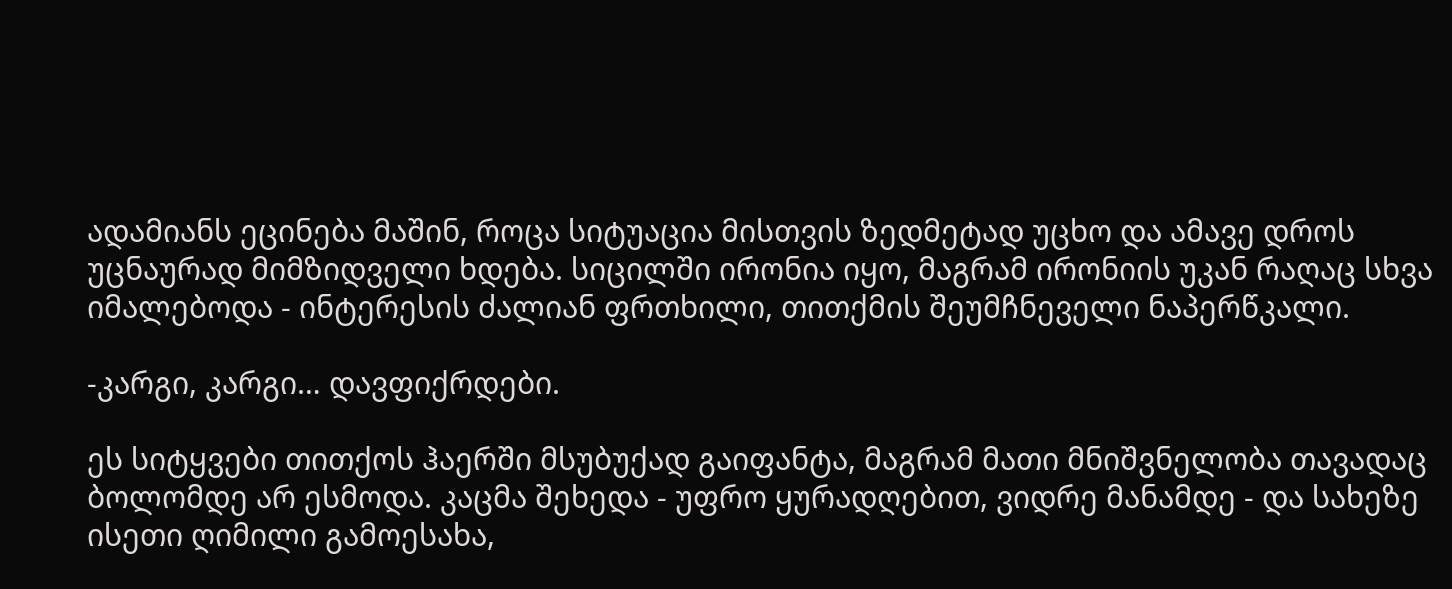ადამიანს ეცინება მაშინ, როცა სიტუაცია მისთვის ზედმეტად უცხო და ამავე დროს უცნაურად მიმზიდველი ხდება. სიცილში ირონია იყო, მაგრამ ირონიის უკან რაღაც სხვა იმალებოდა - ინტერესის ძალიან ფრთხილი, თითქმის შეუმჩნეველი ნაპერწკალი.

-კარგი, კარგი… დავფიქრდები.

ეს სიტყვები თითქოს ჰაერში მსუბუქად გაიფანტა, მაგრამ მათი მნიშვნელობა თავადაც ბოლომდე არ ესმოდა. კაცმა შეხედა - უფრო ყურადღებით, ვიდრე მანამდე - და სახეზე ისეთი ღიმილი გამოესახა,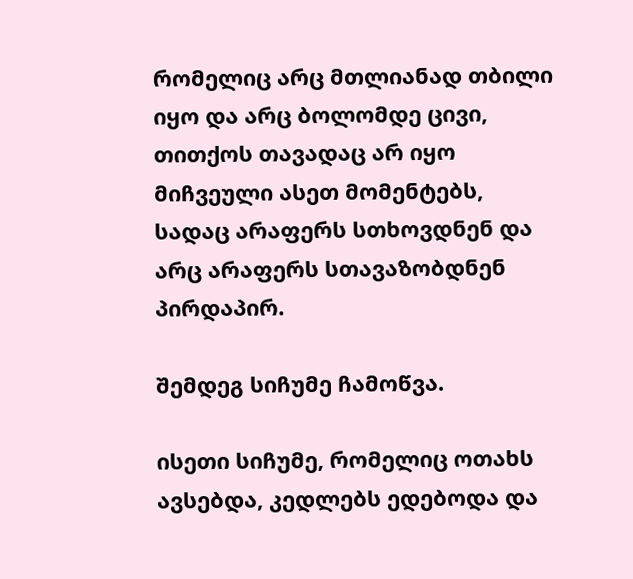რომელიც არც მთლიანად თბილი იყო და არც ბოლომდე ცივი, თითქოს თავადაც არ იყო მიჩვეული ასეთ მომენტებს, სადაც არაფერს სთხოვდნენ და არც არაფერს სთავაზობდნენ პირდაპირ.

შემდეგ სიჩუმე ჩამოწვა.

ისეთი სიჩუმე, რომელიც ოთახს ავსებდა, კედლებს ედებოდა და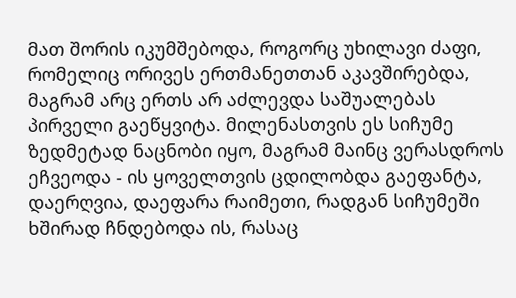მათ შორის იკუმშებოდა, როგორც უხილავი ძაფი, რომელიც ორივეს ერთმანეთთან აკავშირებდა, მაგრამ არც ერთს არ აძლევდა საშუალებას პირველი გაეწყვიტა. მილენასთვის ეს სიჩუმე ზედმეტად ნაცნობი იყო, მაგრამ მაინც ვერასდროს ეჩვეოდა - ის ყოველთვის ცდილობდა გაეფანტა, დაერღვია, დაეფარა რაიმეთი, რადგან სიჩუმეში ხშირად ჩნდებოდა ის, რასაც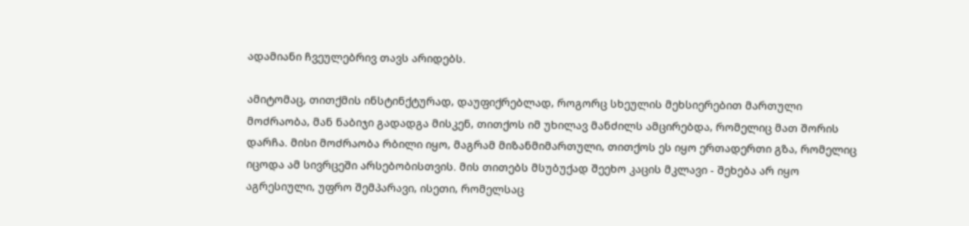ადამიანი ჩვეულებრივ თავს არიდებს.

ამიტომაც, თითქმის ინსტინქტურად, დაუფიქრებლად, როგორც სხეულის მეხსიერებით მართული მოძრაობა, მან ნაბიჯი გადადგა მისკენ, თითქოს იმ უხილავ მანძილს ამცირებდა, რომელიც მათ შორის დარჩა. მისი მოძრაობა რბილი იყო, მაგრამ მიზანმიმართული, თითქოს ეს იყო ერთადერთი გზა, რომელიც იცოდა ამ სივრცეში არსებობისთვის. მის თითებს მსუბუქად შეეხო კაცის მკლავი - შეხება არ იყო აგრესიული, უფრო შემპარავი, ისეთი, რომელსაც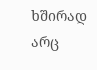ხშირად არც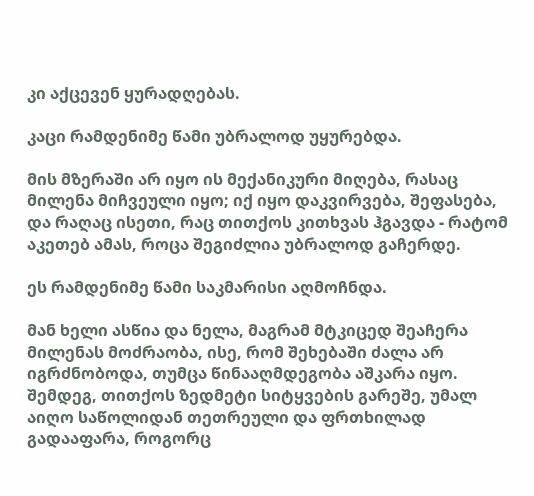კი აქცევენ ყურადღებას.

კაცი რამდენიმე წამი უბრალოდ უყურებდა.

მის მზერაში არ იყო ის მექანიკური მიღება, რასაც მილენა მიჩვეული იყო; იქ იყო დაკვირვება, შეფასება, და რაღაც ისეთი, რაც თითქოს კითხვას ჰგავდა - რატომ აკეთებ ამას, როცა შეგიძლია უბრალოდ გაჩერდე.

ეს რამდენიმე წამი საკმარისი აღმოჩნდა.

მან ხელი ასწია და ნელა, მაგრამ მტკიცედ შეაჩერა მილენას მოძრაობა, ისე, რომ შეხებაში ძალა არ იგრძნობოდა, თუმცა წინააღმდეგობა აშკარა იყო. შემდეგ, თითქოს ზედმეტი სიტყვების გარეშე, უმალ აიღო საწოლიდან თეთრეული და ფრთხილად გადააფარა, როგორც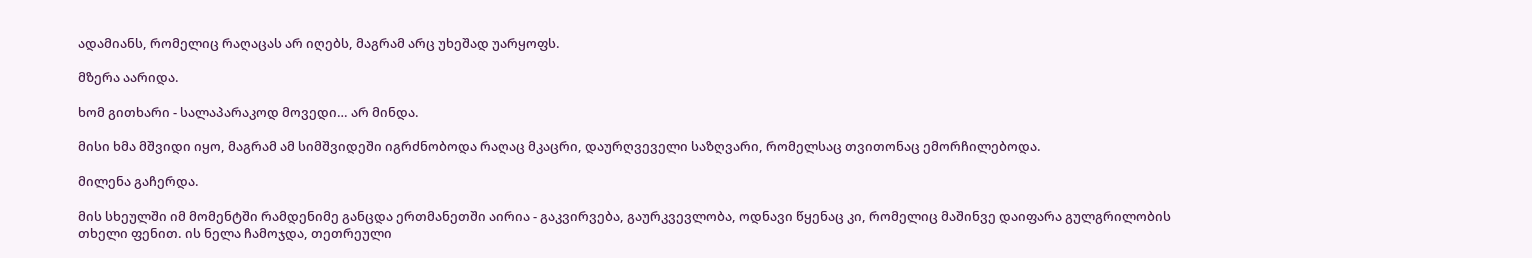ადამიანს, რომელიც რაღაცას არ იღებს, მაგრამ არც უხეშად უარყოფს.

მზერა აარიდა.

ხომ გითხარი - სალაპარაკოდ მოვედი… არ მინდა.

მისი ხმა მშვიდი იყო, მაგრამ ამ სიმშვიდეში იგრძნობოდა რაღაც მკაცრი, დაურღვეველი საზღვარი, რომელსაც თვითონაც ემორჩილებოდა.

მილენა გაჩერდა.

მის სხეულში იმ მომენტში რამდენიმე განცდა ერთმანეთში აირია - გაკვირვება, გაურკვევლობა, ოდნავი წყენაც კი, რომელიც მაშინვე დაიფარა გულგრილობის თხელი ფენით. ის ნელა ჩამოჯდა, თეთრეული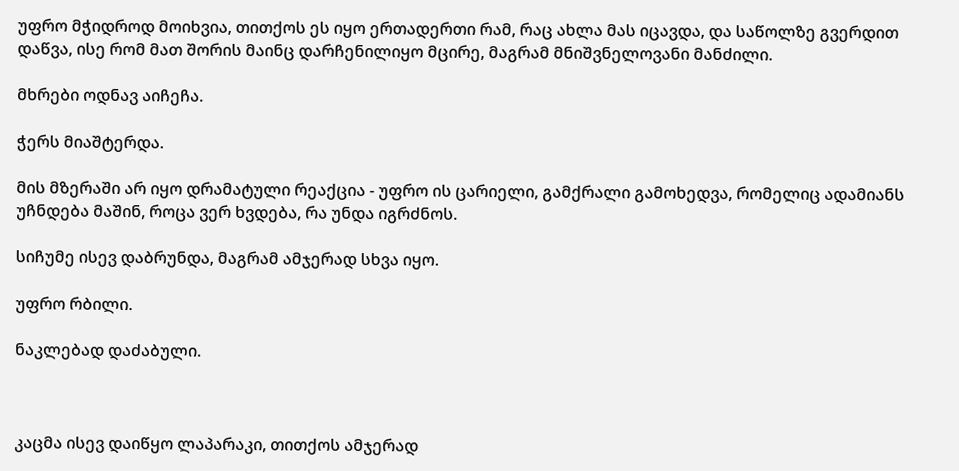უფრო მჭიდროდ მოიხვია, თითქოს ეს იყო ერთადერთი რამ, რაც ახლა მას იცავდა, და საწოლზე გვერდით დაწვა, ისე რომ მათ შორის მაინც დარჩენილიყო მცირე, მაგრამ მნიშვნელოვანი მანძილი.

მხრები ოდნავ აიჩეჩა.

ჭერს მიაშტერდა.

მის მზერაში არ იყო დრამატული რეაქცია - უფრო ის ცარიელი, გამქრალი გამოხედვა, რომელიც ადამიანს უჩნდება მაშინ, როცა ვერ ხვდება, რა უნდა იგრძნოს.

სიჩუმე ისევ დაბრუნდა, მაგრამ ამჯერად სხვა იყო.

უფრო რბილი.

ნაკლებად დაძაბული.



კაცმა ისევ დაიწყო ლაპარაკი, თითქოს ამჯერად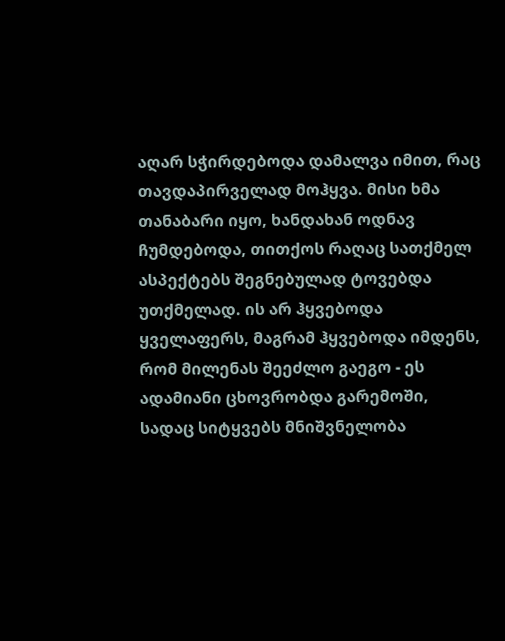აღარ სჭირდებოდა დამალვა იმით, რაც თავდაპირველად მოჰყვა. მისი ხმა თანაბარი იყო, ხანდახან ოდნავ ჩუმდებოდა, თითქოს რაღაც სათქმელ ასპექტებს შეგნებულად ტოვებდა უთქმელად. ის არ ჰყვებოდა ყველაფერს, მაგრამ ჰყვებოდა იმდენს, რომ მილენას შეეძლო გაეგო - ეს ადამიანი ცხოვრობდა გარემოში, სადაც სიტყვებს მნიშვნელობა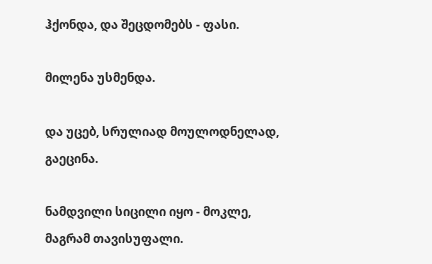ჰქონდა, და შეცდომებს - ფასი.

მილენა უსმენდა.

და უცებ, სრულიად მოულოდნელად, გაეცინა.

ნამდვილი სიცილი იყო - მოკლე, მაგრამ თავისუფალი.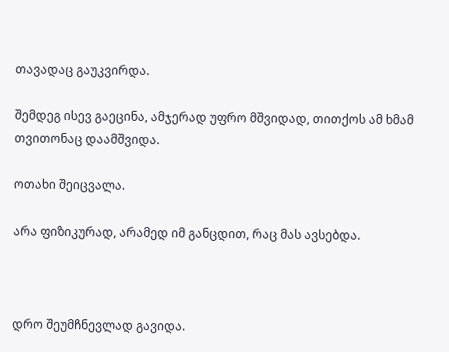თავადაც გაუკვირდა.

შემდეგ ისევ გაეცინა, ამჯერად უფრო მშვიდად, თითქოს ამ ხმამ თვითონაც დაამშვიდა.

ოთახი შეიცვალა.

არა ფიზიკურად, არამედ იმ განცდით, რაც მას ავსებდა.



დრო შეუმჩნევლად გავიდა.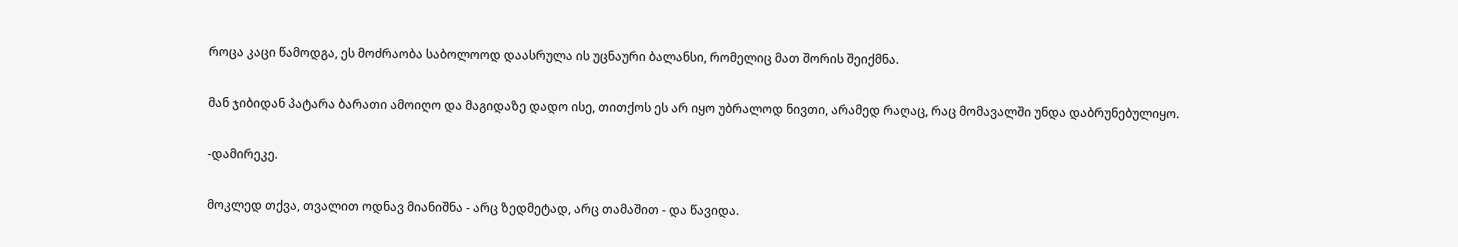როცა კაცი წამოდგა, ეს მოძრაობა საბოლოოდ დაასრულა ის უცნაური ბალანსი, რომელიც მათ შორის შეიქმნა.

მან ჯიბიდან პატარა ბარათი ამოიღო და მაგიდაზე დადო ისე, თითქოს ეს არ იყო უბრალოდ ნივთი, არამედ რაღაც, რაც მომავალში უნდა დაბრუნებულიყო.

-დამირეკე.

მოკლედ თქვა, თვალით ოდნავ მიანიშნა - არც ზედმეტად, არც თამაშით - და წავიდა.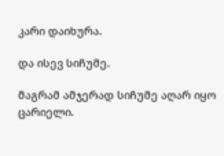კარი დაიხურა.

და ისევ სიჩუმე.

მაგრამ ამჯერად სიჩუმე აღარ იყო ცარიელი.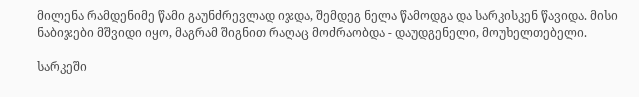მილენა რამდენიმე წამი გაუნძრევლად იჯდა, შემდეგ ნელა წამოდგა და სარკისკენ წავიდა. მისი ნაბიჯები მშვიდი იყო, მაგრამ შიგნით რაღაც მოძრაობდა - დაუდგენელი, მოუხელთებელი.

სარკეში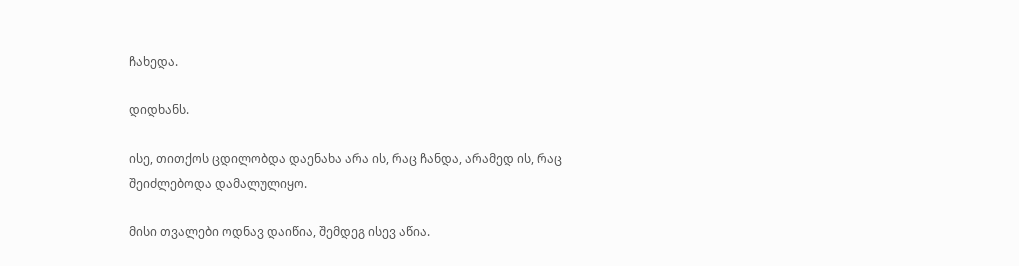ჩახედა.

დიდხანს.

ისე, თითქოს ცდილობდა დაენახა არა ის, რაც ჩანდა, არამედ ის, რაც შეიძლებოდა დამალულიყო.

მისი თვალები ოდნავ დაიწია, შემდეგ ისევ აწია.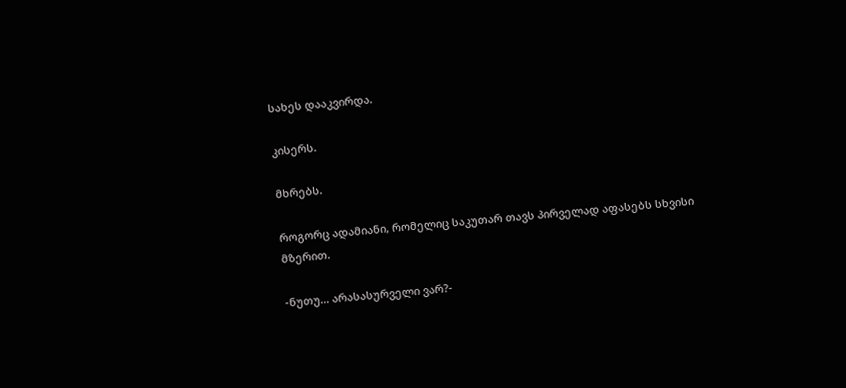სახეს დააკვირდა.

კისერს.

მხრებს.

როგორც ადამიანი, რომელიც საკუთარ თავს პირველად აფასებს სხვისი მზერით.

-ნუთუ… არასასურველი ვარ?-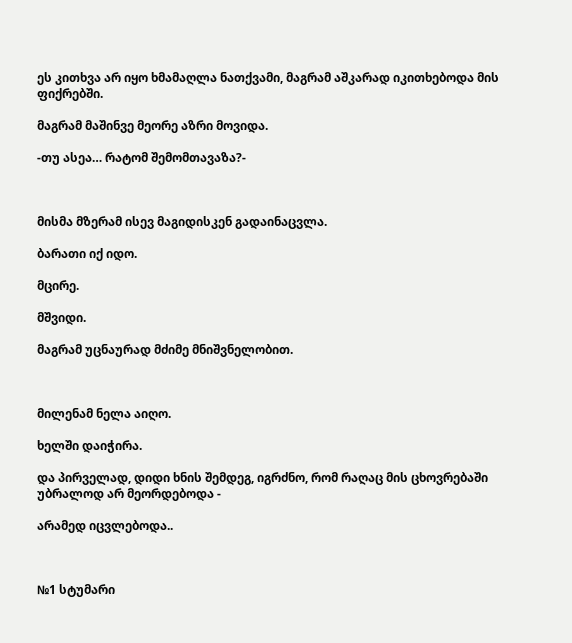ეს კითხვა არ იყო ხმამაღლა ნათქვამი, მაგრამ აშკარად იკითხებოდა მის ფიქრებში.

მაგრამ მაშინვე მეორე აზრი მოვიდა.

-თუ ასეა… რატომ შემომთავაზა?-



მისმა მზერამ ისევ მაგიდისკენ გადაინაცვლა.

ბარათი იქ იდო.

მცირე.

მშვიდი.

მაგრამ უცნაურად მძიმე მნიშვნელობით.



მილენამ ნელა აიღო.

ხელში დაიჭირა.

და პირველად, დიდი ხნის შემდეგ, იგრძნო, რომ რაღაც მის ცხოვრებაში უბრალოდ არ მეორდებოდა -

არამედ იცვლებოდა..



№1 სტუმარი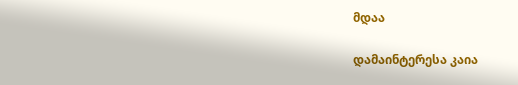მდაა

დამაინტერესა კაია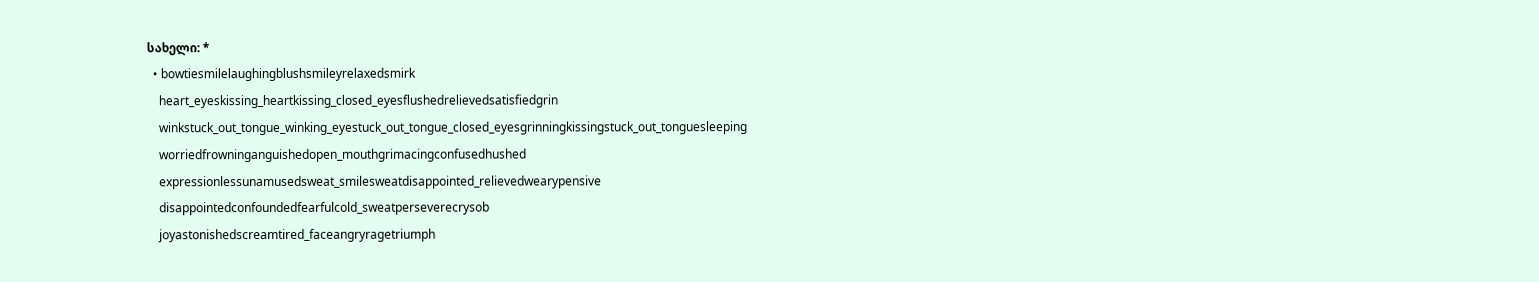სახელი: *
  • bowtiesmilelaughingblushsmileyrelaxedsmirk
    heart_eyeskissing_heartkissing_closed_eyesflushedrelievedsatisfiedgrin
    winkstuck_out_tongue_winking_eyestuck_out_tongue_closed_eyesgrinningkissingstuck_out_tonguesleeping
    worriedfrowninganguishedopen_mouthgrimacingconfusedhushed
    expressionlessunamusedsweat_smilesweatdisappointed_relievedwearypensive
    disappointedconfoundedfearfulcold_sweatperseverecrysob
    joyastonishedscreamtired_faceangryragetriumph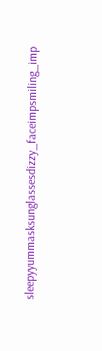sleepyyummasksunglassesdizzy_faceimpsmiling_imp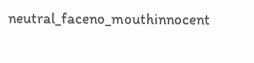neutral_faceno_mouthinnocent